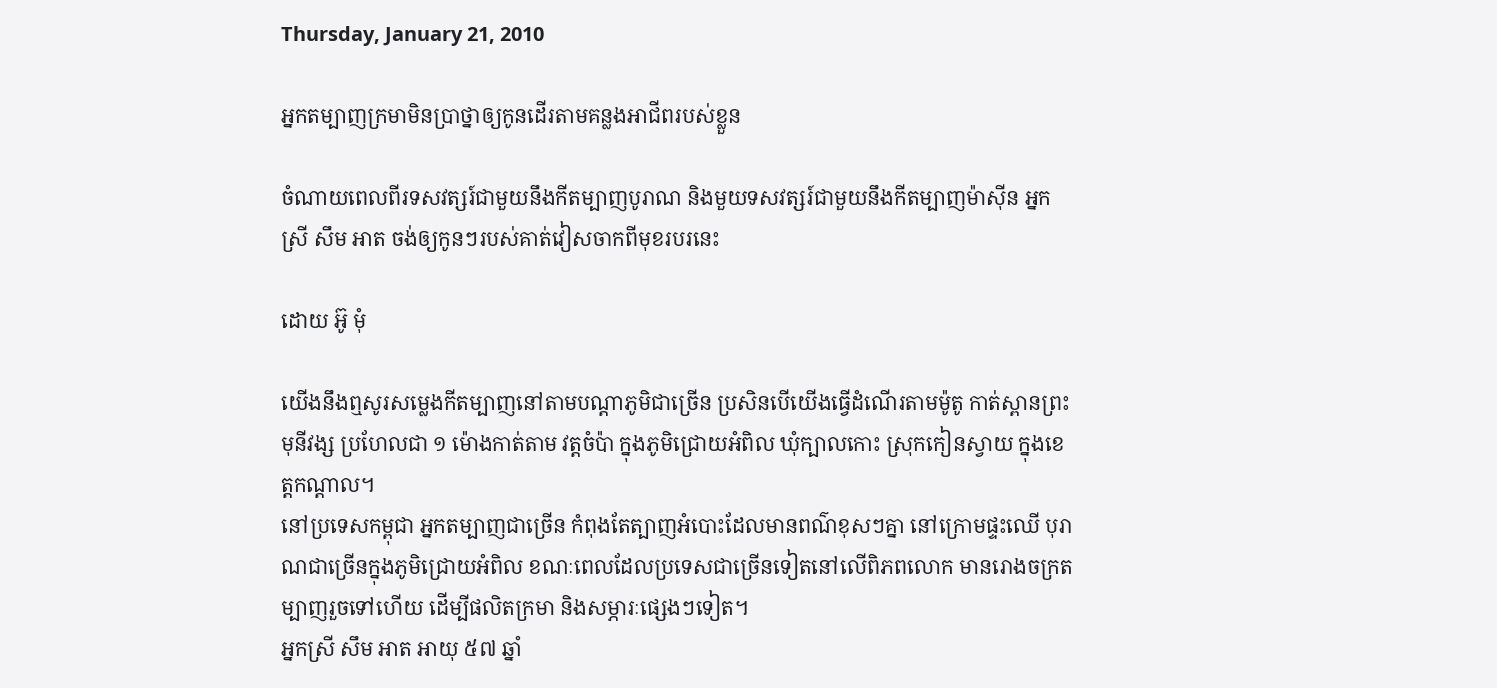Thursday, January 21, 2010

អ្នកតម្បាញក្រមាមិនប្រាថ្នាឲ្យកូនដើរតាមគន្លងអាជីពរបស់ខ្លួន

ចំណាយពេលពីរទសវត្សរ៍ជាមួយនឹងកីតម្បាញបូរាណ និងមួយទសវត្សរ៍ជាមួយនឹងកីតម្បាញម៉ាស៊ីន អ្នកស្រី សឹម អាត ចង់ឲ្យកូនៗរបស់គាត់វៀសចាកពីមុខរបរនេះ

ដោយ អ៊ូ មុំ

យើងនឹងឮសូរសម្លេងកីតម្បាញនៅតាមបណ្តាភូមិជាច្រើន ប្រសិនបើយើងធ្វើដំណើរតាមម៉ូតូ កាត់ស្ពានព្រះមុនីវង្ស ប្រហែលជា ១ ម៉ោងកាត់តាម វត្តចំប៉ា ក្នុងភូមិជ្រោយអំពិល ឃុំក្បាលកោះ ស្រុកកៀនស្វាយ ក្នុងខេត្តកណ្តាល។
នៅប្រទេសកម្ពុជា អ្នកតម្បាញជាច្រើន កំពុងតែត្បាញអំបោះដែលមានពណ៌ខុសៗគ្នា នៅក្រោមផ្ទះឈើ បុរាណជាច្រើនក្នុងភូមិជ្រោយអំពិល ខណៈពេលដែលប្រទេសជាច្រើនទៀតនៅលើពិភពលោក មានរោងចក្រតម្បាញរួចទៅហើយ ដើម្បីផលិតក្រមា និងសម្ភារៈផ្សេងៗទៀត។
អ្នកស្រី សឹម អាត អាយុ ៥៧ ឆ្នាំ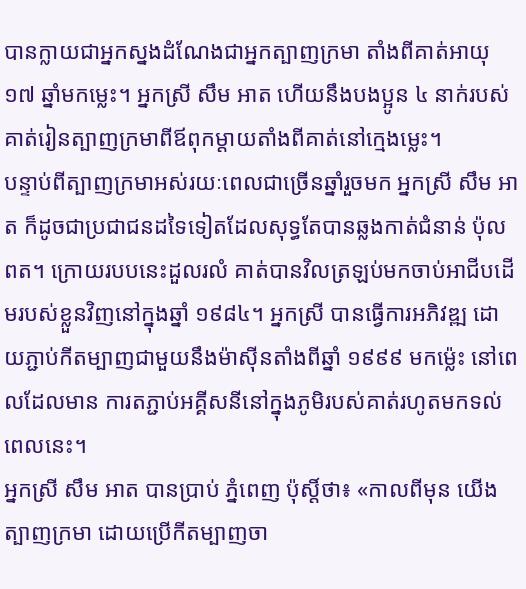បានក្លាយជាអ្នកស្នងដំណែងជាអ្នកត្បាញក្រមា តាំងពីគាត់អាយុ ១៧ ឆ្នាំមកម្លេះ។ អ្នកស្រី សឹម អាត ហើយនឹងបងប្អូន ៤ នាក់របស់គាត់រៀនត្បាញក្រមាពីឪពុកម្តាយតាំងពីគាត់នៅក្មេងម្លេះ។
បន្ទាប់ពីត្បាញក្រមាអស់រយៈពេលជាច្រើនឆ្នាំរួចមក អ្នកស្រី សឹម អាត ក៏ដូចជាប្រជាជនដទៃទៀតដែលសុទ្ធតែបានឆ្លងកាត់ជំនាន់ ប៉ុល ពត។ ក្រោយរបបនេះដួលរលំ គាត់បានវិលត្រឡប់មកចាប់អាជីបដើមរបស់ខ្លួនវិញនៅក្នុងឆ្នាំ ១៩៨៤។ អ្នកស្រី បានធ្វើការអភិវឌ្ឍ ដោយភ្ជាប់កីតម្បាញជាមួយនឹងម៉ាស៊ីនតាំងពីឆ្នាំ ១៩៩៩ មកម្ល៉េះ នៅពេលដែលមាន ការតភ្ជាប់អគ្គីសនីនៅក្នុងភូមិរបស់គាត់រហូតមកទល់ពេលនេះ។
អ្នកស្រី សឹម អាត បានប្រាប់ ភ្នំពេញ ប៉ុស្តិ៍ថា៖ «កាលពីមុន យើងត្បាញក្រមា ដោយប្រើកីតម្បាញចា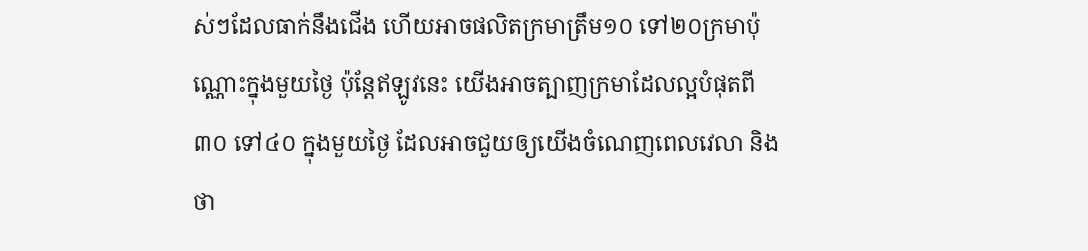ស់ៗដែលធាក់នឹងជើង ហើយអាចផលិតក្រមាត្រឹម១០ ទៅ២០ក្រមាប៉ុណ្ណោះក្នុងមួយថ្ងៃ ប៉ុន្តែឥឡូវនេះ យើងអាចត្បាញក្រមាដែលល្អបំផុតពី ៣០ ទៅ៤០ ក្នុងមួយថ្ងៃ ដែលអាចជួយឲ្យយើងចំណេញពេលវេលា និងថា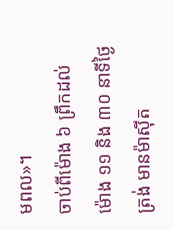មពល»។
ចាប់ពីម៉ោង ៦ ព្រឹកដល់ម៉ោង ១១ និង ៣០ នាទីថ្ងៃត្រង់ មានម៉ាស៊ីត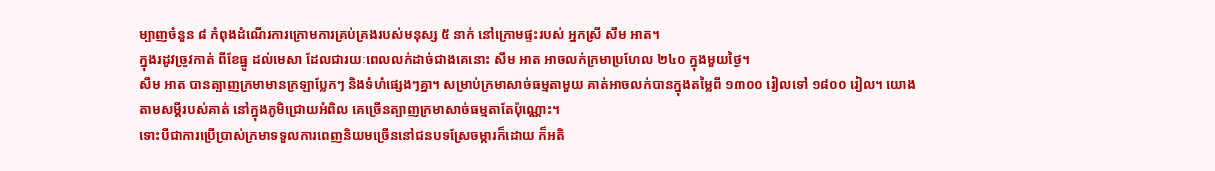ម្បាញចំនួន ៨ កំពុងដំណើរការក្រោមការគ្រប់គ្រងរបស់មនុស្ស ៥ នាក់ នៅក្រោមផ្ទះរបស់ អ្នកស្រី សឹម អាត។
ក្នុងរដូវច្រូវកាត់ ពីខែធ្នូ ដល់មេសា ដែលជារយៈពេលលក់ដាច់ជាងគេនោះ សឹម អាត អាចលក់ក្រមាប្រហែល ២៤០ ក្នុងមួយថ្ងៃ។
សឹម អាត បានត្បាញក្រមាមានក្រឡាប្លែកៗ និងទំហំផ្សេងៗគ្នា។ សម្រាប់ក្រមាសាច់ធម្មតាមួយ គាត់អាចលក់បានក្នុងតម្លៃពី ១៣០០ រៀលទៅ ១៨០០ រៀល។ យោងតាមសម្ដីរបស់គាត់ នៅក្នុងភូមិជ្រោយអំពិល គេច្រើនត្បាញក្រមាសាច់ធម្មតាតែប៉ុណ្ណោះ។
ទោះបីជាការប្រើប្រាស់ក្រមាទទួលការពេញនិយមច្រើននៅជនបទស្រែចម្ការក៏ដោយ ក៏អតិ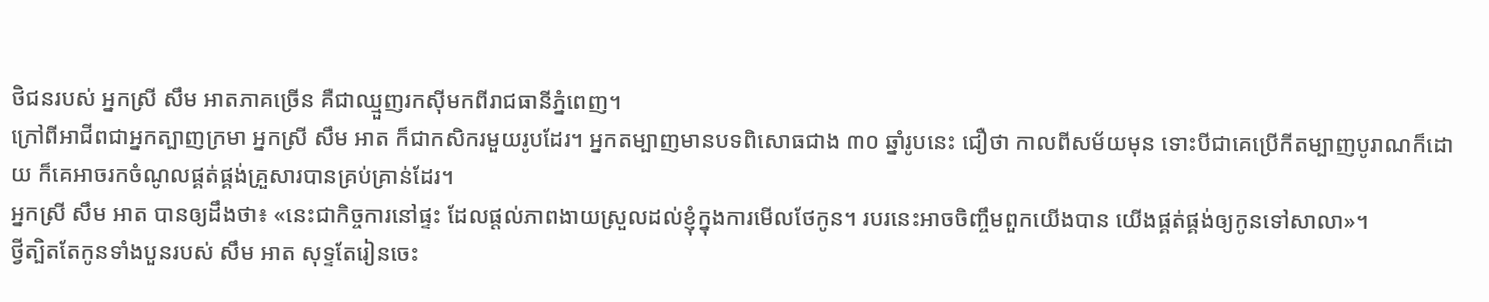ថិជនរបស់ អ្នកស្រី សឹម អាតភាគច្រើន គឺជាឈ្មួញរកស៊ីមកពីរាជធានីភ្នំពេញ។
ក្រៅពីអាជីពជាអ្នកត្បាញក្រមា អ្នកស្រី សឹម អាត ក៏ជាកសិករមួយរូបដែរ។ អ្នកតម្បាញមានបទពិសោធជាង ៣០ ឆ្នាំរូបនេះ ជឿថា កាលពីសម័យមុន ទោះបីជាគេប្រើកីតម្បាញបូរាណក៏ដោយ ក៏គេអាចរកចំណូលផ្គត់ផ្គង់គ្រួសារបានគ្រប់គ្រាន់ដែរ។
អ្នកស្រី សឹម អាត បានឲ្យដឹងថា៖ «នេះជាកិច្ចការនៅផ្ទះ ដែលផ្តល់ភាពងាយស្រួលដល់ខ្ញុំក្នុងការមើលថែកូន។ របរនេះអាចចិញ្ចឹមពួកយើងបាន យើងផ្គត់ផ្គង់ឲ្យកូនទៅសាលា»។
ថ្វីត្បិតតែកូនទាំងបួនរបស់ សឹម អាត សុទ្ទតែរៀនចេះ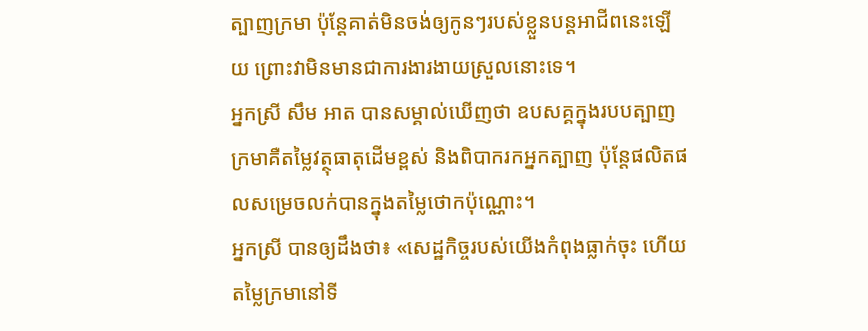ត្បាញក្រមា ប៉ុន្តែគាត់មិនចង់ឲ្យកូនៗរបស់ខ្លួនបន្តអាជីពនេះឡើយ ព្រោះវាមិនមានជាការងារងាយស្រួលនោះទេ។
អ្នកស្រី សឹម អាត បានសម្គាល់ឃើញថា ឧបសគ្គក្នុងរបបត្បាញក្រមាគឺតម្លៃវត្ថុធាតុដើមខ្ពស់ និងពិបាករកអ្នកត្បាញ ប៉ុន្តែផលិតផលសម្រេចលក់បានក្នុងតម្លៃថោកប៉ុណ្ណោះ។
អ្នកស្រី បានឲ្យដឹងថា៖ «សេដ្ឋកិច្ចរបស់យើងកំពុងធ្លាក់ចុះ ហើយតម្លៃក្រមានៅទី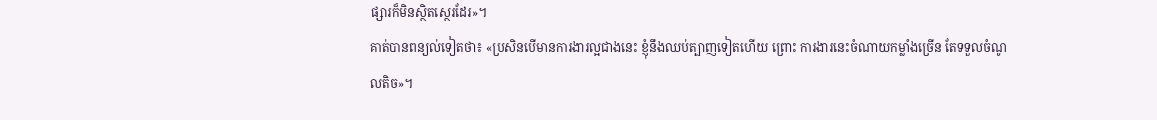ផ្សារក៏មិនស្ថិតស្ថេរដែរ»។
គាត់បានពន្យល់ទៀតថា៖ «ប្រសិនបើមានការងារល្អជាងនេះ ខ្ញុំនឹងឈប់ត្បាញទៀតហើយ ព្រោះ ការងារនេះចំណាយកម្លាំងច្រើន តែទទួលចំណូលតិច»។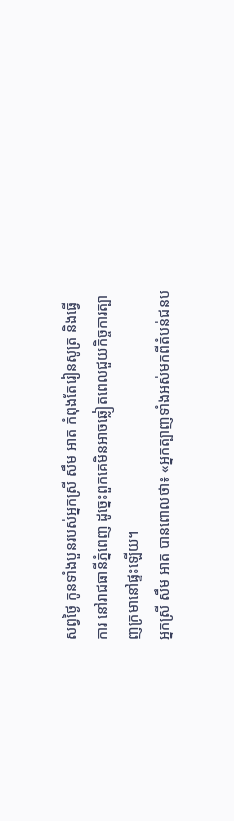សព្វថ្ងៃ កូនទាំងបួនរបស់អ្នកស្រី សឹម អាត កំពុងតែរៀនសូត្រ និងធ្វើការ នៅរាជធានីភ្នំពេញ ដូច្នេះពួកគេមិនអាចឆ្លៀតពេលជួយកិច្ចការត្បាញក្រមានៅផ្ទះឡើយ។
អ្នកស្រី សឹម អាត បានពោលថា៖ «អ្នកត្បាញទាំងអស់មកពីតំបន់ជនប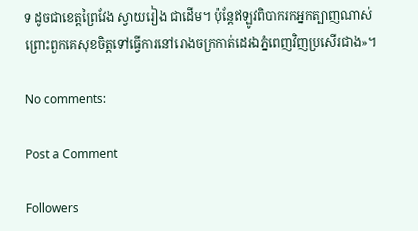ទ ដូចជាខេត្តព្រៃវែង ស្វាយរៀង ជាដើម។ ប៉ុន្តែឥឡូវពិបាករកអ្នកត្បាញណាស់ ព្រោះពួកគេសុខចិត្តទៅធ្វើការនៅរោងចក្រកាត់ដេរឯភ្នំពេញវិញប្រសើរជាង»។

No comments:

Post a Comment

Followers